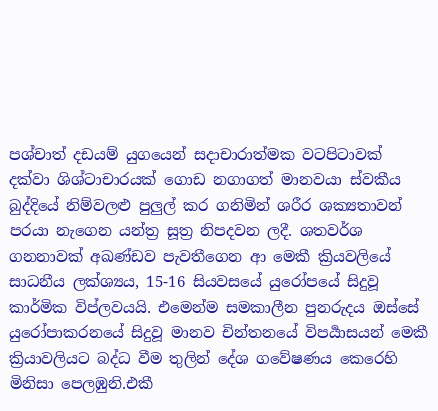පශ්චාත් දඩයම් යුගයෙන් සදාචාරාත්මක වටපිටාවක් දක්වා ශිශ්ටාචාරයක් ගොඩ නගාගත් මානවයා ස්වකීය බුද්දියේ නිම්වලළු පුලුල් කර ගනිමින් ශරීර ශක්‍යතාවන් පරයා නැගෙන යන්ත්‍ර සූත්‍ර නිපදවන ලදී. ශතවර්ශ ගනනාවක් අඛණ්ඩව පැවතීගෙන ආ මෙකී ක්‍රියවලියේ සාධනීය ලක්ශ්‍යය, 15-16 සියවසයේ යුරෝපයේ සිදුවූ කාර්මික විප්ලවයයි. එමෙන්ම සමකාලීන පුනරුදය ඔස්සේ යුරෝපාකරනයේ සිදුවූ මානව චින්තනයේ විපර්‍යාසයන් මෙකී ක්‍රියාවලියට බද්ධ වීම තුලින් දේශ ගවේෂණය කෙරෙහි මිනිසා පෙලඹුනි.එකී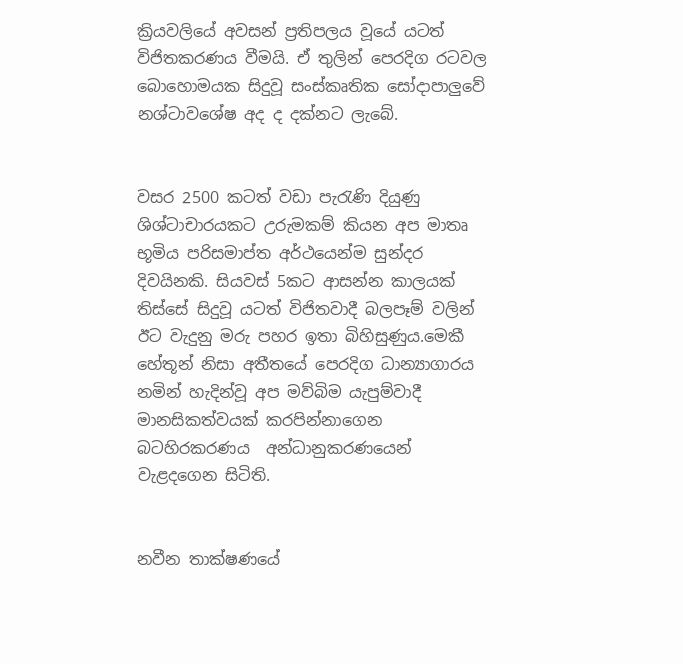ක්‍රියවලියේ අවසන් ප්‍රතිපලය වූයේ යටත් විජිතකරණය වීමයි. ඒ තුලින් පෙරදිග රටවල බොහොමයක සිදුවූ සංස්කෘතික සෝදාපාලුවේ නශ්ටාවශේෂ අද ද දක්නට ලැබේ.


වසර 2500 කටත් වඩා පැරැණි දියුණු ශිශ්ටාචාරයකට උරුමකම් කියන අප මාතෘ භූමිය පරිසමාප්ත අර්ථයෙන්ම සුන්දර දිවයිනකි. සියවස් 5කට ආසන්න කාලයක් තිස්සේ සිදුවූ යටත් විජිතවාදී බලපෑම් වලින් ඊට වැදුනු මරු පහර ඉතා බිහිසුණුය.මෙකී හේතූන් නිසා අතීතයේ පෙරදිග ධාන්‍යාගාරය නමින් හැදින්වූ අප මව්බිම යැපුම්වාදී මානසිකත්වයක් කරපින්නාගෙන බටහිරකරණය  අන්ධානුකරණයෙන් වැළදගෙන සිටිති.


නවීන තාක්ෂණයේ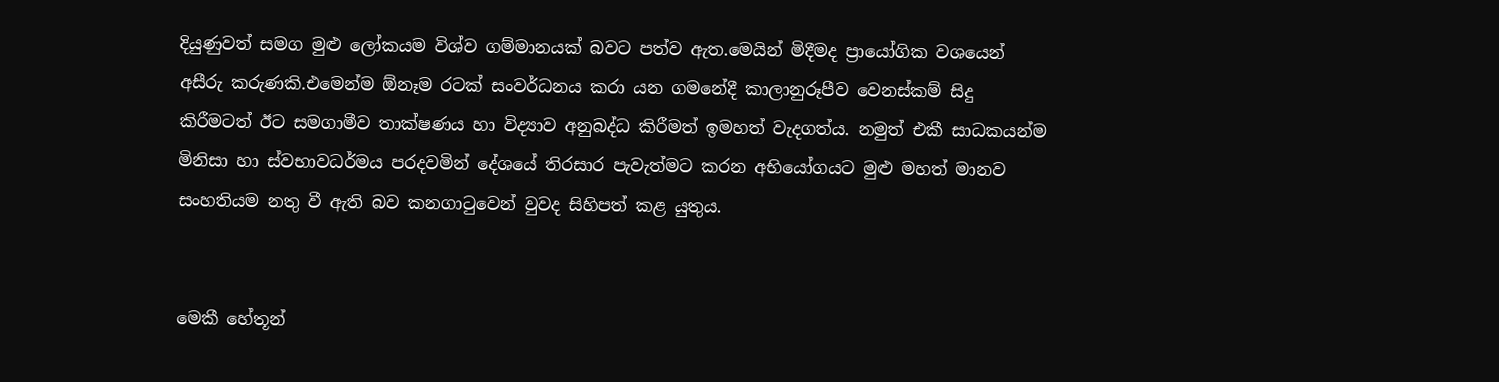දියුණුවත් සමග මුළු ලෝකයම විශ්ව ගම්මානයක් බවට පත්ව ඇත.මෙයින් මිදීමද ප්‍රායෝගික වශයෙන් අසීරු කරුණකි.එමෙන්ම ඕනෑම රටක් සංවර්ධනය කරා යන ගමනේදී කාලානුරූපීව වෙනස්කම් සිදු කිරීමටත් ඊට සමගාමීව තාක්ෂණය හා විද්‍යාව අනුබද්ධ කිරීමත් ඉමහත් වැදගත්ය. නමුත් එකී සාධකයන්ම මිනිසා හා ස්වභාවධර්මය පරදවමින් දේශයේ තිරසාර පැවැත්මට කරන අභියෝගයට මුළු මහත් මානව සංහතියම නතු වී ඇති බව කනගාටුවෙන් වුවද සිහිපත් කළ යුතුය.


මෙකී හේතූන්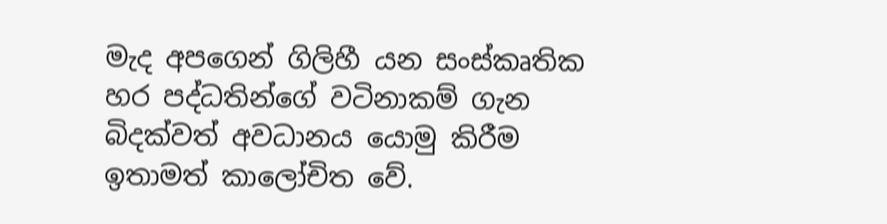මැද අපගෙන් ගිලිහී යන සංස්කෘතික හර පද්ධතින්ගේ වටිනාකම් ගැන බිදක්වත් අවධානය යොමු කිරීම ඉතාමත් කාලෝචිත වේ.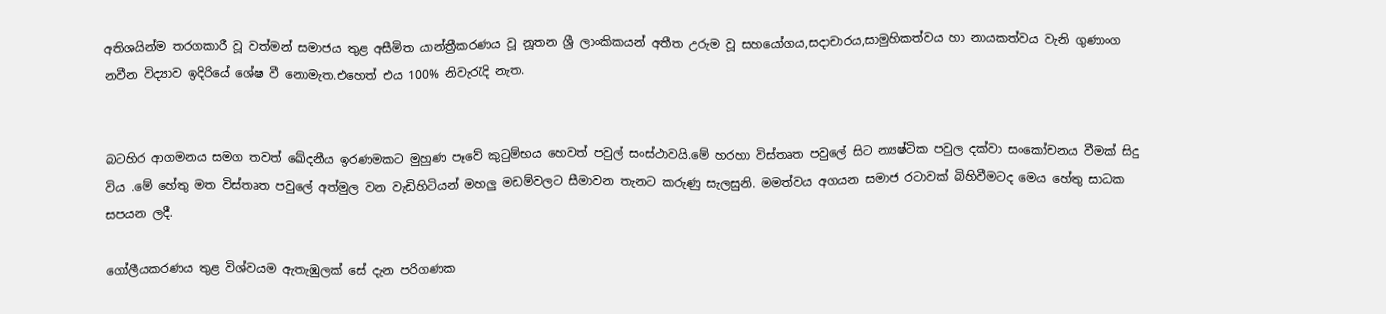අතිශයින්ම තරගකාරී වූ වත්මන් සමාජය තුළ අසීමිත යාන්ත්‍රීකරණය වූ නූතන ශ්‍රී ලාංකිකයන් අතීත උරුම වූ සහයෝගය,සදාචාරය,සාමුහිකත්වය හා නායකත්වය වැනි ගුණාංග නවීන විද්‍යාව ඉදිරියේ ශේෂ වී නොමැත.එහෙත් එය 100% නිවැරැදි නැත.


බටහිර ආගමනය සමග තවත් ඛේදනීය ඉරණමකට මුහුණ පෑවේ කුටුම්භය හෙවත් පවුල් සංස්ථාවයි.මේ හරහා විස්තෘත පවුලේ සිට න්‍යෂ්ටික පවුල දක්වා සංකෝචනය වීමක් සිදු විය .මේ හේතු මත විස්තෘත පවුලේ අත්මුල වන වැඩිහිටියන් මහලු මඩම්වලට සීමාවන තැනට කරුණු සැලසුනි. මමත්වය අගයන සමාජ රටාවක් බිහිවීමටද මෙය හේතු සාධක සපයන ලදී.

ගෝලීයකරණය තුළ විශ්වයම ඇතැඹුලක් සේ දැන පරිගණක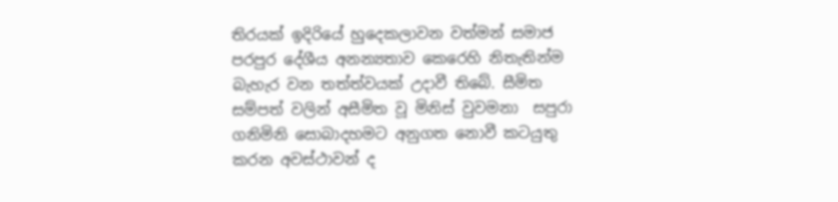තිරයක් ඉදිරියේ හුදෙකලාවන වත්මන් සමාජ පරපුර දේශීය අනන්‍යතාව කෙරෙහි නිතැතින්ම බැහැර වන තත්ත්වයක් උදාවී තිබේ. සීමිත සම්පත් වලින් අසීමිත වූ මිනිස් වුවමනා  සපුරා ගනිමිනි සොබාදහමට අනුගත නොවී කටයුතු කරන අවස්ථාවන් ද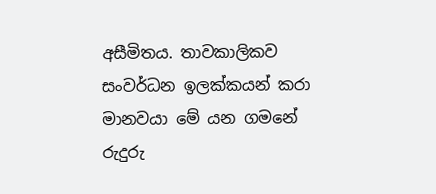අසීමිතය. තාවකාලිකව සංවර්ධන ඉලක්කයන් කරා මානවයා මේ යන ගමනේ රුදුරු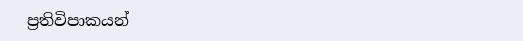ප්‍රතිවිපාකයන්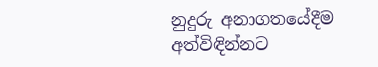නුදුරු අනාගතයේදීම  අත්විඳින්නට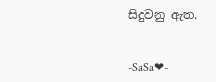සිදුවනු ඇත.


-SaSa❤-